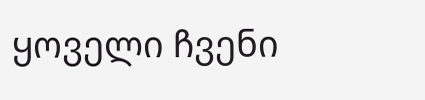ყოველი ჩვენი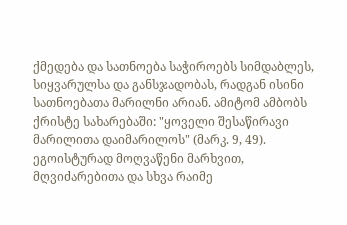ქმედება და სათნოება საჭიროებს სიმდაბლეს, სიყვარულსა და განსჯადობას, რადგან ისინი სათნოებათა მარილნი არიან. ამიტომ ამბობს ქრისტე სახარებაში: "ყოველი შესაწირავი მარილითა დაიმარილოს" (მარკ. 9, 49).
ეგოისტურად მოღვაწენი მარხვით, მღვიძარებითა და სხვა რაიმე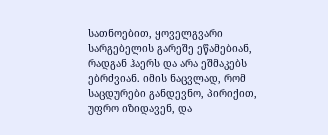სათნოებით, ყოველგვარი სარგებელის გარეშე ეწამებიან, რადგან ჰაერს და არა ეშმაკებს ებრძვიან. იმის ნაცვლად, რომ საცდურები განდევნო, პირიქით, უფრო იზიდავენ, და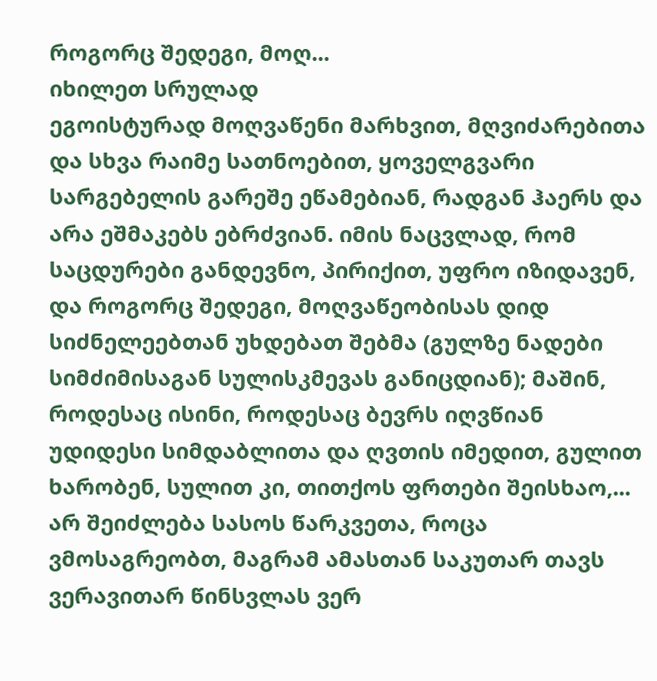როგორც შედეგი, მოღ...
იხილეთ სრულად
ეგოისტურად მოღვაწენი მარხვით, მღვიძარებითა და სხვა რაიმე სათნოებით, ყოველგვარი სარგებელის გარეშე ეწამებიან, რადგან ჰაერს და არა ეშმაკებს ებრძვიან. იმის ნაცვლად, რომ საცდურები განდევნო, პირიქით, უფრო იზიდავენ, და როგორც შედეგი, მოღვაწეობისას დიდ სიძნელეებთან უხდებათ შებმა (გულზე ნადები სიმძიმისაგან სულისკმევას განიცდიან); მაშინ, როდესაც ისინი, როდესაც ბევრს იღვწიან უდიდესი სიმდაბლითა და ღვთის იმედით, გულით ხარობენ, სულით კი, თითქოს ფრთები შეისხაო,...
არ შეიძლება სასოს წარკვეთა, როცა ვმოსაგრეობთ, მაგრამ ამასთან საკუთარ თავს ვერავითარ წინსვლას ვერ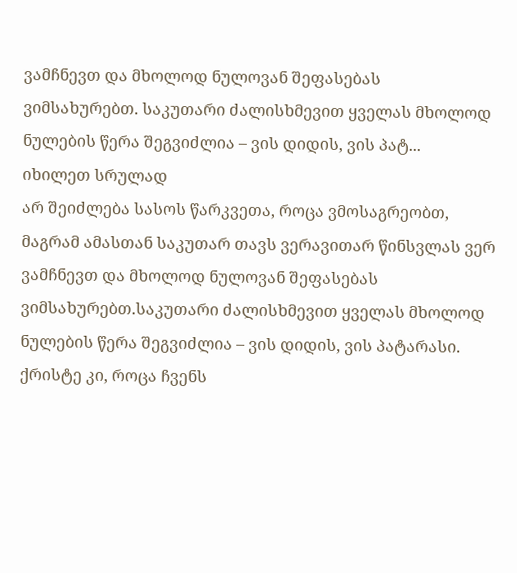ვამჩნევთ და მხოლოდ ნულოვან შეფასებას ვიმსახურებთ. საკუთარი ძალისხმევით ყველას მხოლოდ ნულების წერა შეგვიძლია – ვის დიდის, ვის პატ...
იხილეთ სრულად
არ შეიძლება სასოს წარკვეთა, როცა ვმოსაგრეობთ, მაგრამ ამასთან საკუთარ თავს ვერავითარ წინსვლას ვერ ვამჩნევთ და მხოლოდ ნულოვან შეფასებას ვიმსახურებთ.საკუთარი ძალისხმევით ყველას მხოლოდ ნულების წერა შეგვიძლია – ვის დიდის, ვის პატარასი. ქრისტე კი, როცა ჩვენს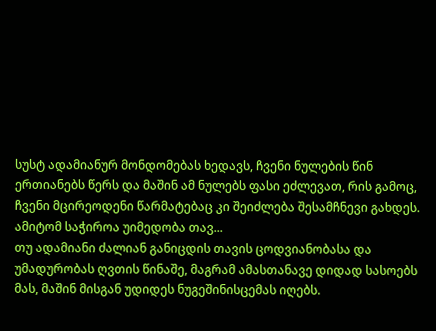სუსტ ადამიანურ მონდომებას ხედავს, ჩვენი ნულების წინ ერთიანებს წერს და მაშინ ამ ნულებს ფასი ეძლევათ, რის გამოც, ჩვენი მცირეოდენი წარმატებაც კი შეიძლება შესამჩნევი გახდეს. ამიტომ საჭიროა უიმედობა თავ...
თუ ადამიანი ძალიან განიცდის თავის ცოდვიანობასა და უმადურობას ღვთის წინაშე, მაგრამ ამასთანავე დიდად სასოებს მას, მაშინ მისგან უდიდეს ნუგეშინისცემას იღებს.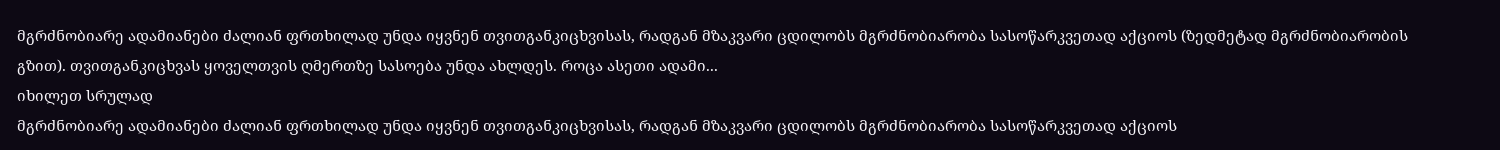მგრძნობიარე ადამიანები ძალიან ფრთხილად უნდა იყვნენ თვითგანკიცხვისას, რადგან მზაკვარი ცდილობს მგრძნობიარობა სასოწარკვეთად აქციოს (ზედმეტად მგრძნობიარობის გზით). თვითგანკიცხვას ყოველთვის ღმერთზე სასოება უნდა ახლდეს. როცა ასეთი ადამი...
იხილეთ სრულად
მგრძნობიარე ადამიანები ძალიან ფრთხილად უნდა იყვნენ თვითგანკიცხვისას, რადგან მზაკვარი ცდილობს მგრძნობიარობა სასოწარკვეთად აქციოს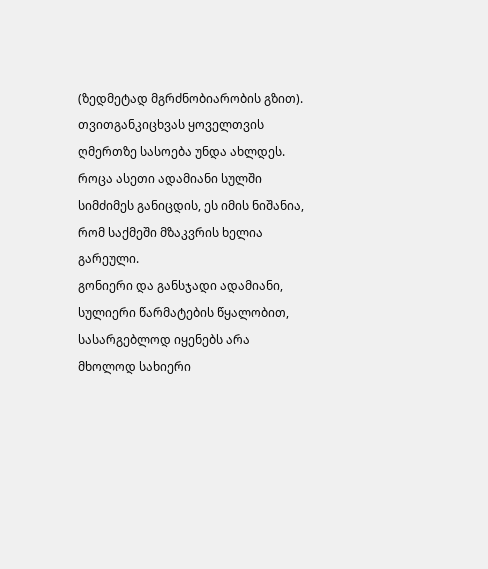(ზედმეტად მგრძნობიარობის გზით). თვითგანკიცხვას ყოველთვის ღმერთზე სასოება უნდა ახლდეს. როცა ასეთი ადამიანი სულში სიმძიმეს განიცდის, ეს იმის ნიშანია, რომ საქმეში მზაკვრის ხელია გარეული.
გონიერი და განსჯადი ადამიანი, სულიერი წარმატების წყალობით, სასარგებლოდ იყენებს არა მხოლოდ სახიერი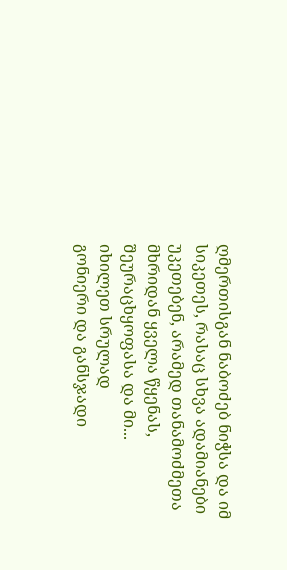ღმერთისგან ნაბოძებ ნიჭსა და იმ სიკეთეს, რასაც სხვა ადამიანები უკეთებენ, არამედ თანამოძმეთა მხრიდან ყველა წყენას, შეურაცხყოფასა და მი...
იხილეთ სრულად
გონიერი და განსჯადი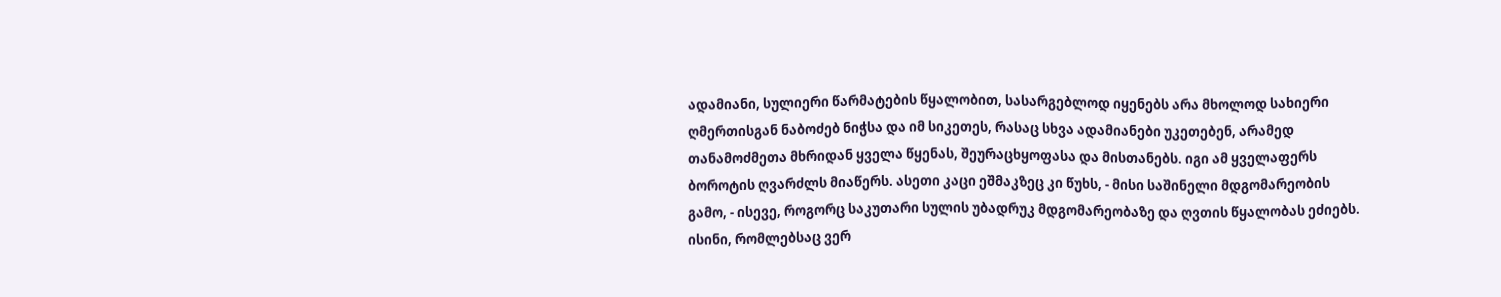ადამიანი, სულიერი წარმატების წყალობით, სასარგებლოდ იყენებს არა მხოლოდ სახიერი ღმერთისგან ნაბოძებ ნიჭსა და იმ სიკეთეს, რასაც სხვა ადამიანები უკეთებენ, არამედ თანამოძმეთა მხრიდან ყველა წყენას, შეურაცხყოფასა და მისთანებს. იგი ამ ყველაფერს ბოროტის ღვარძლს მიაწერს. ასეთი კაცი ეშმაკზეც კი წუხს, - მისი საშინელი მდგომარეობის გამო, - ისევე, როგორც საკუთარი სულის უბადრუკ მდგომარეობაზე და ღვთის წყალობას ეძიებს.
ისინი, რომლებსაც ვერ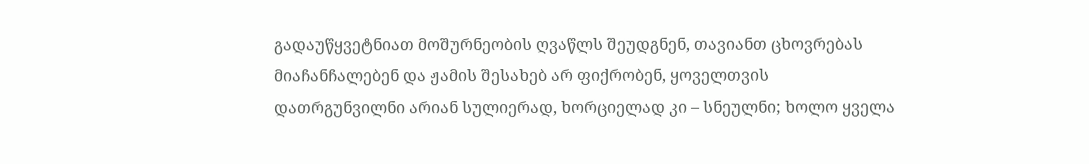გადაუწყვეტნიათ მოშურნეობის ღვაწლს შეუდგნენ, თავიანთ ცხოვრებას მიაჩანჩალებენ და ჟამის შესახებ არ ფიქრობენ, ყოველთვის დათრგუნვილნი არიან სულიერად, ხორციელად კი – სნეულნი; ხოლო ყველა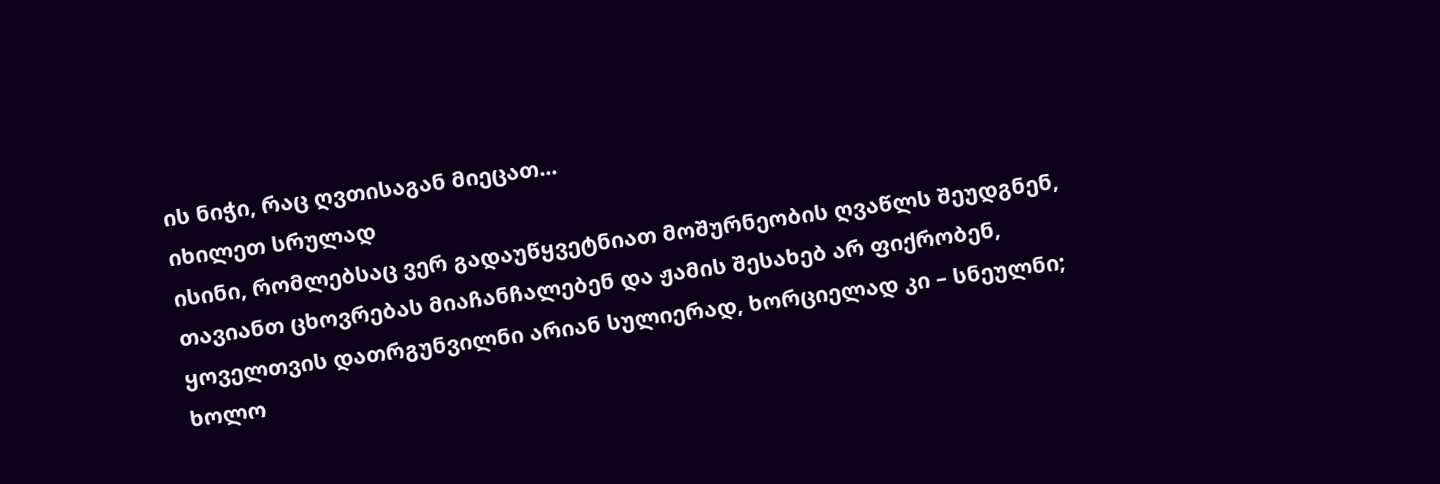ის ნიჭი, რაც ღვთისაგან მიეცათ...
იხილეთ სრულად
ისინი, რომლებსაც ვერ გადაუწყვეტნიათ მოშურნეობის ღვაწლს შეუდგნენ, თავიანთ ცხოვრებას მიაჩანჩალებენ და ჟამის შესახებ არ ფიქრობენ, ყოველთვის დათრგუნვილნი არიან სულიერად, ხორციელად კი – სნეულნი; ხოლო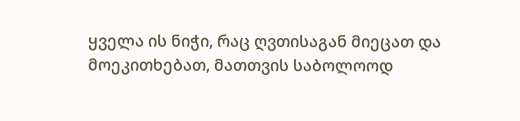ყველა ის ნიჭი, რაც ღვთისაგან მიეცათ და მოეკითხებათ, მათთვის საბოლოოდ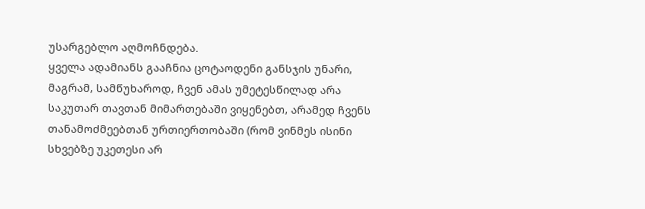უსარგებლო აღმოჩნდება.
ყველა ადამიანს გააჩნია ცოტაოდენი განსჯის უნარი, მაგრამ, სამწუხაროდ, ჩვენ ამას უმეტესწილად არა საკუთარ თავთან მიმართებაში ვიყენებთ, არამედ ჩვენს თანამოძმეებთან ურთიერთობაში (რომ ვინმეს ისინი სხვებზე უკეთესი არ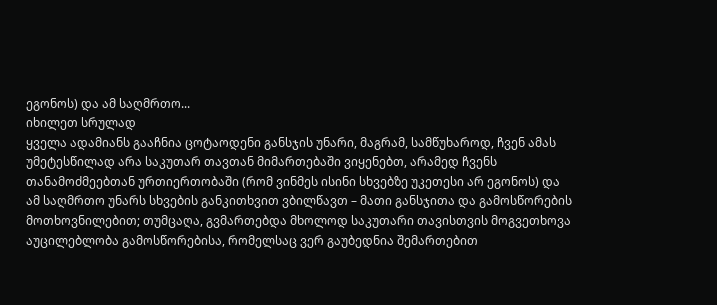ეგონოს) და ამ საღმრთო...
იხილეთ სრულად
ყველა ადამიანს გააჩნია ცოტაოდენი განსჯის უნარი, მაგრამ, სამწუხაროდ, ჩვენ ამას უმეტესწილად არა საკუთარ თავთან მიმართებაში ვიყენებთ, არამედ ჩვენს თანამოძმეებთან ურთიერთობაში (რომ ვინმეს ისინი სხვებზე უკეთესი არ ეგონოს) და ამ საღმრთო უნარს სხვების განკითხვით ვბილწავთ – მათი განსჯითა და გამოსწორების მოთხოვნილებით; თუმცაღა, გვმართებდა მხოლოდ საკუთარი თავისთვის მოგვეთხოვა აუცილებლობა გამოსწორებისა, რომელსაც ვერ გაუბედნია შემართებით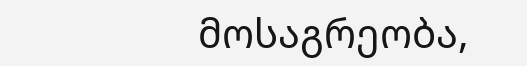მოსაგრეობა,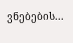ვნებების...